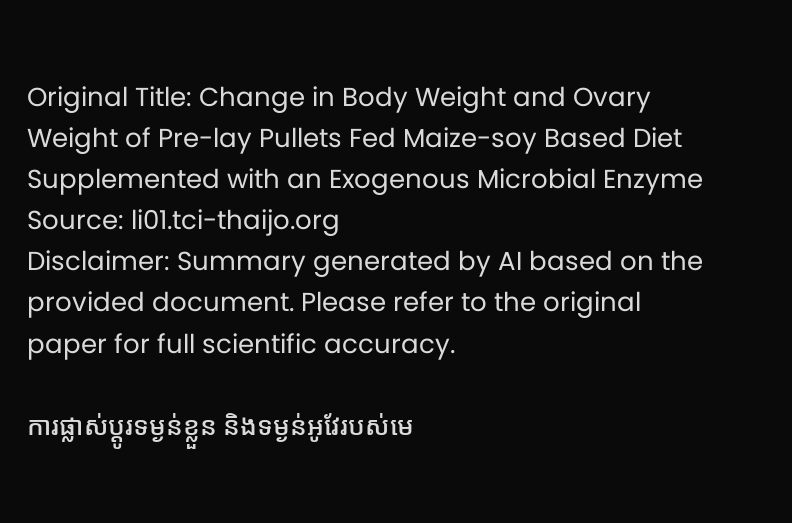Original Title: Change in Body Weight and Ovary Weight of Pre-lay Pullets Fed Maize-soy Based Diet Supplemented with an Exogenous Microbial Enzyme
Source: li01.tci-thaijo.org
Disclaimer: Summary generated by AI based on the provided document. Please refer to the original paper for full scientific accuracy.

ការផ្លាស់ប្តូរទម្ងន់ខ្លួន និងទម្ងន់អូវែរបស់មេ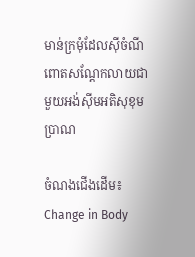មាន់ក្រមុំដែលស៊ីចំណីពោតសណ្តែកលាយជាមួយអង់ស៊ីមអតិសុខុមប្រាណ

ចំណងជើងដើម៖ Change in Body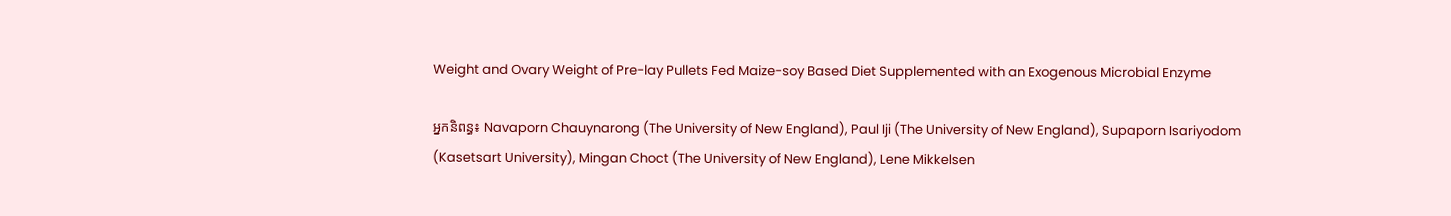Weight and Ovary Weight of Pre-lay Pullets Fed Maize-soy Based Diet Supplemented with an Exogenous Microbial Enzyme

អ្នកនិពន្ធ៖ Navaporn Chauynarong (The University of New England), Paul Iji (The University of New England), Supaporn Isariyodom (Kasetsart University), Mingan Choct (The University of New England), Lene Mikkelsen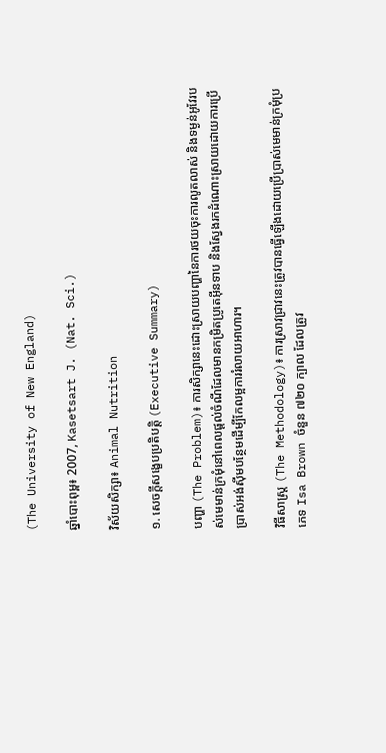(The University of New England)

ឆ្នាំបោះពុម្ព៖ 2007, Kasetsart J. (Nat. Sci.)

វិស័យសិក្សា៖ Animal Nutrition

១. សេចក្តីសង្ខេបប្រតិបត្តិ (Executive Summary)

បញ្ហា (The Problem)៖ ការសិក្សានេះដោះស្រាយបញ្ហានៃការថយចុះការលូតលាស់ និងទម្ងន់អូវែរបស់មេមាន់ក្រមុំនៅពេលផ្តល់ចំណីដែលមានកម្រិតប្រូតេអ៊ីនទាប និងស្វែងរកដំណោះស្រាយដោយការប្រើប្រាស់អង់ស៊ីមបន្ថែមដើម្បីកែលម្អការរំលាយអាហារ។

វិធីសាស្ត្រ (The Methodology)៖ ការស្រាវជ្រាវនេះត្រូវបានធ្វើឡើងដោយប្រើប្រាស់មេមាន់ក្រមុំប្រភេទ Isa Brown ចំនួន ៧២០ ក្បាល ដែលត្រូវ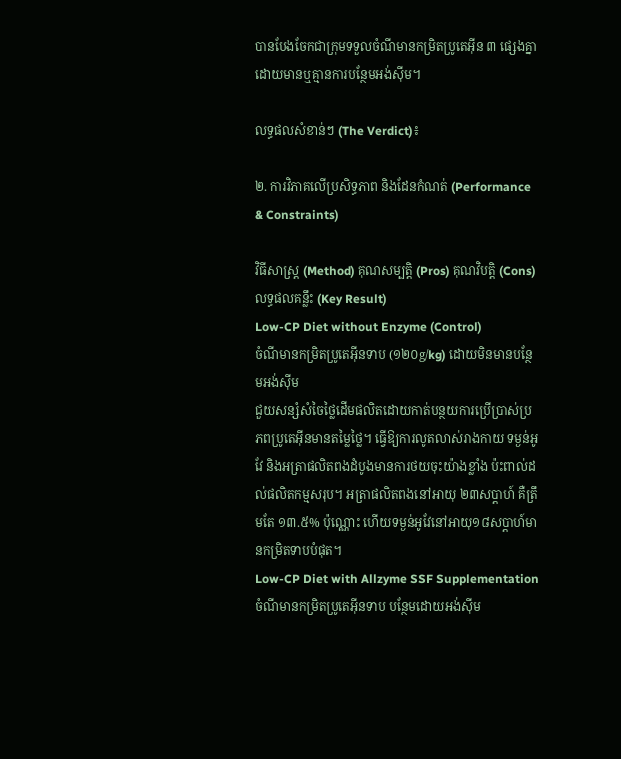បានបែងចែកជាក្រុមទទួលចំណីមានកម្រិតប្រូតេអ៊ីន ៣ ផ្សេងគ្នា ដោយមានឬគ្មានការបន្ថែមអង់ស៊ីម។

លទ្ធផលសំខាន់ៗ (The Verdict)៖

២. ការវិភាគលើប្រសិទ្ធភាព និងដែនកំណត់ (Performance & Constraints)

វិធីសាស្ត្រ (Method) គុណសម្បត្តិ (Pros) គុណវិបត្តិ (Cons) លទ្ធផលគន្លឹះ (Key Result)
Low-CP Diet without Enzyme (Control)
ចំណីមានកម្រិតប្រូតេអ៊ីនទាប (១២០g/kg) ដោយមិនមានបន្ថែមអង់ស៊ីម
ជួយសន្សំសំចៃថ្លៃដើមផលិតដោយកាត់បន្ថយការប្រើប្រាស់ប្រភពប្រូតេអ៊ីនមានតម្លៃថ្លៃ។ ធ្វើឱ្យការលូតលាស់រាងកាយ ទម្ងន់អូវែ និងអត្រាផលិតពងដំបូងមានការថយចុះយ៉ាងខ្លាំង ប៉ះពាល់ដល់ផលិតកម្មសរុប។ អត្រាផលិតពងនៅអាយុ ២៣សប្តាហ៍ គឺត្រឹមតែ ១៣.៥% ប៉ុណ្ណោះ ហើយទម្ងន់អូវែនៅអាយុ១៨សប្តាហ៍មានកម្រិតទាបបំផុត។
Low-CP Diet with Allzyme SSF Supplementation
ចំណីមានកម្រិតប្រូតេអ៊ីនទាប បន្ថែមដោយអង់ស៊ីម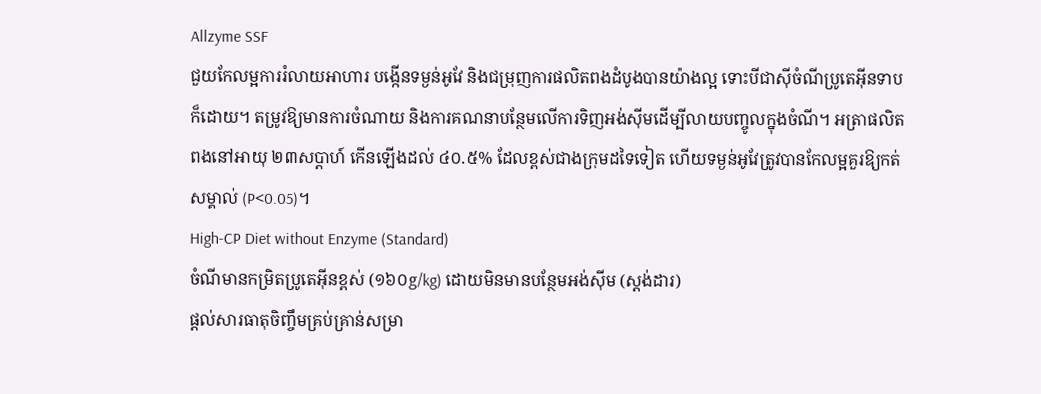Allzyme SSF
ជួយកែលម្អការរំលាយអាហារ បង្កើនទម្ងន់អូវែ និងជម្រុញការផលិតពងដំបូងបានយ៉ាងល្អ ទោះបីជាស៊ីចំណីប្រូតេអ៊ីនទាបក៏ដោយ។ តម្រូវឱ្យមានការចំណាយ និងការគណនាបន្ថែមលើការទិញអង់ស៊ីមដើម្បីលាយបញ្ចូលក្នុងចំណី។ អត្រាផលិតពងនៅអាយុ ២៣សប្តាហ៍ កើនឡើងដល់ ៤០.៥% ដែលខ្ពស់ជាងក្រុមដទៃទៀត ហើយទម្ងន់អូវែត្រូវបានកែលម្អគួរឱ្យកត់សម្គាល់ (P<0.05)។
High-CP Diet without Enzyme (Standard)
ចំណីមានកម្រិតប្រូតេអ៊ីនខ្ពស់ (១៦០g/kg) ដោយមិនមានបន្ថែមអង់ស៊ីម (ស្តង់ដារ)
ផ្តល់សារធាតុចិញ្ចឹមគ្រប់គ្រាន់សម្រា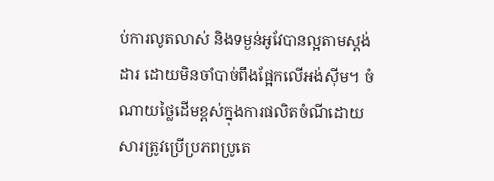ប់ការលូតលាស់ និងទម្ងន់អូវែបានល្អតាមស្តង់ដារ ដោយមិនចាំបាច់ពឹងផ្អែកលើអង់ស៊ីម។ ចំណាយថ្លៃដើមខ្ពស់ក្នុងការផលិតចំណីដោយសារត្រូវប្រើប្រភពប្រូតេ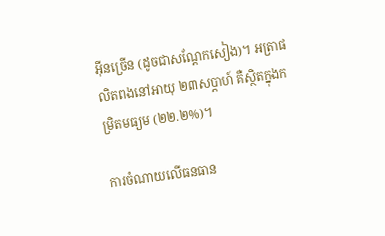អ៊ីនច្រើន (ដូចជាសណ្តែកសៀង)។ អត្រាផលិតពងនៅអាយុ ២៣សប្តាហ៍ គឺស្ថិតក្នុងកម្រិតមធ្យម (២២.២%)។

ការចំណាយលើធនធាន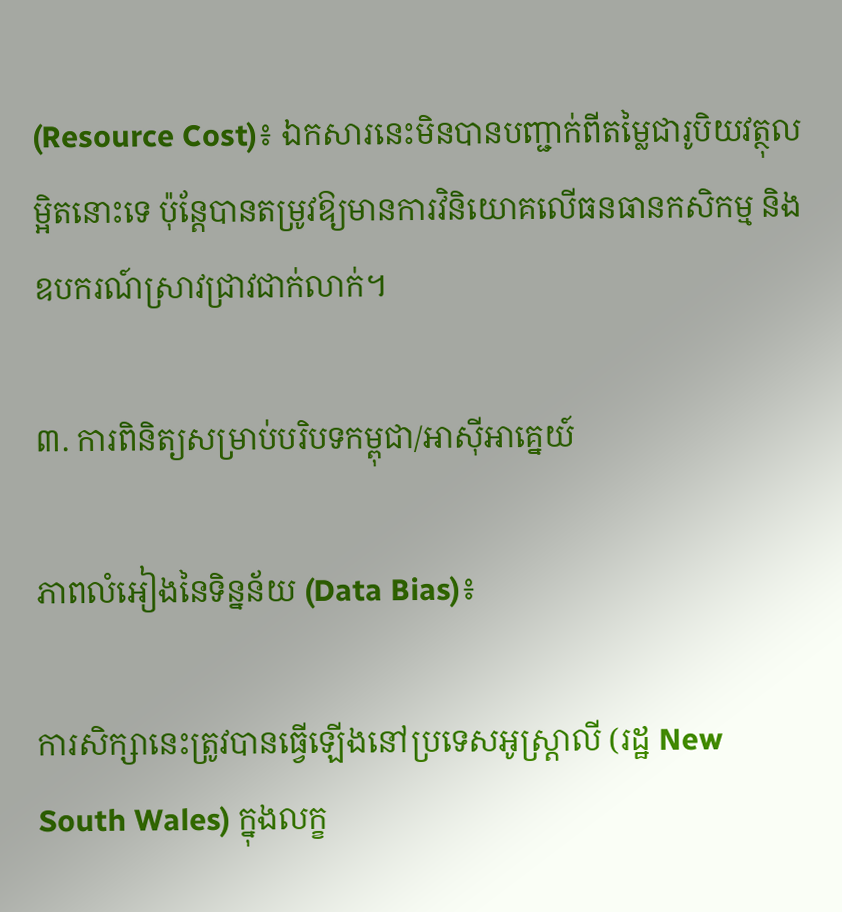(Resource Cost)៖ ឯកសារនេះមិនបានបញ្ជាក់ពីតម្លៃជារូបិយវត្ថុលម្អិតនោះទេ ប៉ុន្តែបានតម្រូវឱ្យមានការវិនិយោគលើធនធានកសិកម្ម និងឧបករណ៍ស្រាវជ្រាវជាក់លាក់។

៣. ការពិនិត្យសម្រាប់បរិបទកម្ពុជា/អាស៊ីអាគ្នេយ៍

ភាពលំអៀងនៃទិន្នន័យ (Data Bias)៖

ការសិក្សានេះត្រូវបានធ្វើឡើងនៅប្រទេសអូស្ត្រាលី (រដ្ឋ New South Wales) ក្នុងលក្ខ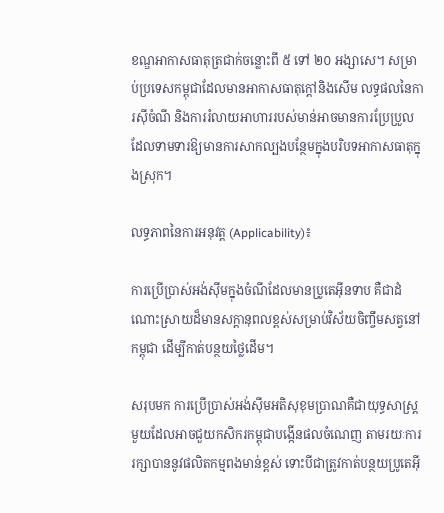ខណ្ឌអាកាសធាតុត្រជាក់ចន្លោះពី ៥ ទៅ ២០ អង្សាសេ។ សម្រាប់ប្រទេសកម្ពុជាដែលមានអាកាសធាតុក្តៅនិងសើម លទ្ធផលនៃការស៊ីចំណី និងការរំលាយអាហាររបស់មាន់អាចមានការប្រែប្រួល ដែលទាមទារឱ្យមានការសាកល្បងបន្ថែមក្នុងបរិបទអាកាសធាតុក្នុងស្រុក។

លទ្ធភាពនៃការអនុវត្ត (Applicability)៖

ការប្រើប្រាស់អង់ស៊ីមក្នុងចំណីដែលមានប្រូតេអ៊ីនទាប គឺជាដំណោះស្រាយដ៏មានសក្តានុពលខ្ពស់សម្រាប់វិស័យចិញ្ចឹមសត្វនៅកម្ពុជា ដើម្បីកាត់បន្ថយថ្លៃដើម។

សរុបមក ការប្រើប្រាស់អង់ស៊ីមអតិសុខុមប្រាណគឺជាយុទ្ធសាស្ត្រមួយដែលអាចជួយកសិករកម្ពុជាបង្កើនផលចំណេញ តាមរយៈការរក្សាបាននូវផលិតកម្មពងមាន់ខ្ពស់ ទោះបីជាត្រូវកាត់បន្ថយប្រូតេអ៊ី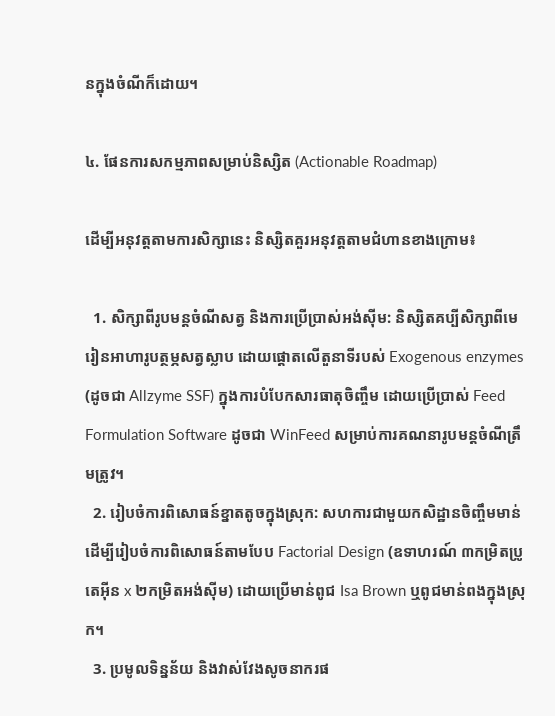នក្នុងចំណីក៏ដោយ។

៤. ផែនការសកម្មភាពសម្រាប់និស្សិត (Actionable Roadmap)

ដើម្បីអនុវត្តតាមការសិក្សានេះ និស្សិតគួរអនុវត្តតាមជំហានខាងក្រោម៖

  1. សិក្សាពីរូបមន្តចំណីសត្វ និងការប្រើប្រាស់អង់ស៊ីម: និស្សិតគប្បីសិក្សាពីមេរៀនអាហារូបត្ថម្ភសត្វស្លាប ដោយផ្តោតលើតួនាទីរបស់ Exogenous enzymes (ដូចជា Allzyme SSF) ក្នុងការបំបែកសារធាតុចិញ្ចឹម ដោយប្រើប្រាស់ Feed Formulation Software ដូចជា WinFeed សម្រាប់ការគណនារូបមន្តចំណីត្រឹមត្រូវ។
  2. រៀបចំការពិសោធន៍ខ្នាតតូចក្នុងស្រុក: សហការជាមួយកសិដ្ឋានចិញ្ចឹមមាន់ ដើម្បីរៀបចំការពិសោធន៍តាមបែប Factorial Design (ឧទាហរណ៍ ៣កម្រិតប្រូតេអ៊ីន x ២កម្រិតអង់ស៊ីម) ដោយប្រើមាន់ពូជ Isa Brown ឬពូជមាន់ពងក្នុងស្រុក។
  3. ប្រមូលទិន្នន័យ និងវាស់វែងសូចនាករផ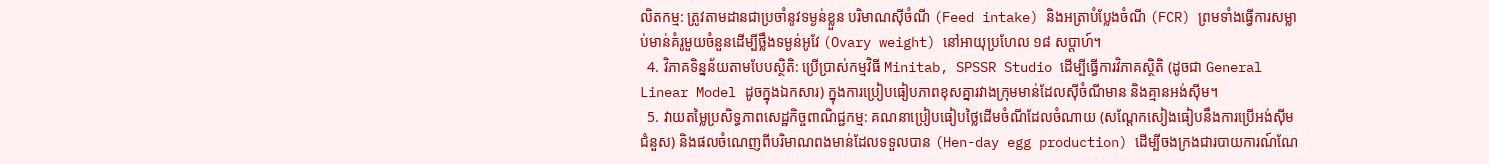លិតកម្ម: ត្រូវតាមដានជាប្រចាំនូវទម្ងន់ខ្លួន បរិមាណស៊ីចំណី (Feed intake) និងអត្រាបំប្លែងចំណី (FCR) ព្រមទាំងធ្វើការសម្លាប់មាន់គំរូមួយចំនួនដើម្បីថ្លឹងទម្ងន់អូវែ (Ovary weight) នៅអាយុប្រហែល ១៨ សប្តាហ៍។
  4. វិភាគទិន្នន័យតាមបែបស្ថិតិ: ប្រើប្រាស់កម្មវិធី Minitab, SPSSR Studio ដើម្បីធ្វើការវិភាគស្ថិតិ (ដូចជា General Linear Model ដូចក្នុងឯកសារ) ក្នុងការប្រៀបធៀបភាពខុសគ្នារវាងក្រុមមាន់ដែលស៊ីចំណីមាន និងគ្មានអង់ស៊ីម។
  5. វាយតម្លៃប្រសិទ្ធភាពសេដ្ឋកិច្ចពាណិជ្ជកម្ម: គណនាប្រៀបធៀបថ្លៃដើមចំណីដែលចំណាយ (សណ្តែកសៀងធៀបនឹងការប្រើអង់ស៊ីមជំនួស) និងផលចំណេញពីបរិមាណពងមាន់ដែលទទួលបាន (Hen-day egg production) ដើម្បីចងក្រងជារបាយការណ៍ណែ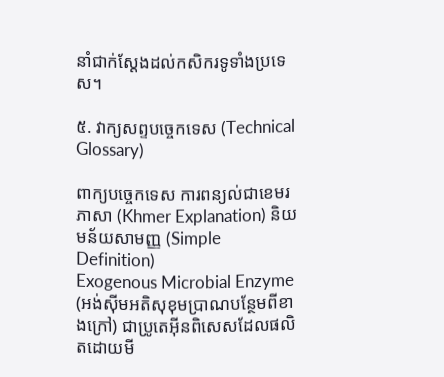នាំជាក់ស្តែងដល់កសិករទូទាំងប្រទេស។

៥. វាក្យសព្ទបច្ចេកទេស (Technical Glossary)

ពាក្យបច្ចេកទេស ការពន្យល់ជាខេមរភាសា (Khmer Explanation) និយមន័យសាមញ្ញ (Simple Definition)
Exogenous Microbial Enzyme (អង់ស៊ីមអតិសុខុមប្រាណបន្ថែមពីខាងក្រៅ) ជាប្រូតេអ៊ីនពិសេសដែលផលិតដោយមី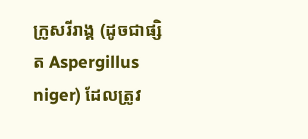ក្រូសរីរាង្គ (ដូចជាផ្សិត Aspergillus niger) ដែលត្រូវ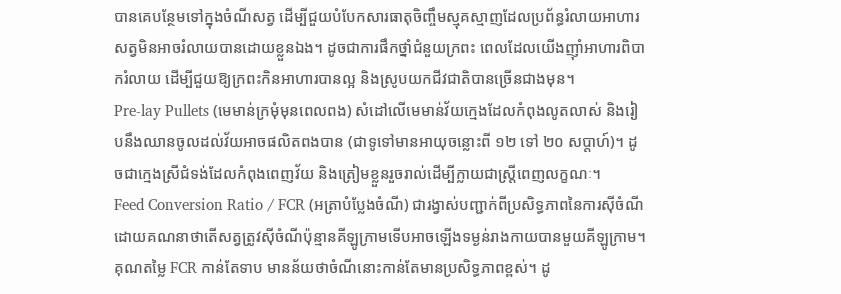បានគេបន្ថែមទៅក្នុងចំណីសត្វ ដើម្បីជួយបំបែកសារធាតុចិញ្ចឹមស្មុគស្មាញដែលប្រព័ន្ធរំលាយអាហារសត្វមិនអាចរំលាយបានដោយខ្លួនឯង។ ដូចជាការផឹកថ្នាំជំនួយក្រពះ ពេលដែលយើងញ៉ាំអាហារពិបាករំលាយ ដើម្បីជួយឱ្យក្រពះកិនអាហារបានល្អ និងស្រូបយកជីវជាតិបានច្រើនជាងមុន។
Pre-lay Pullets (មេមាន់ក្រមុំមុនពេលពង) សំដៅលើមេមាន់វ័យក្មេងដែលកំពុងលូតលាស់ និងរៀបនឹងឈានចូលដល់វ័យអាចផលិតពងបាន (ជាទូទៅមានអាយុចន្លោះពី ១២ ទៅ ២០ សប្តាហ៍)។ ដូចជាក្មេងស្រីជំទង់ដែលកំពុងពេញវ័យ និងត្រៀមខ្លួនរួចរាល់ដើម្បីក្លាយជាស្ត្រីពេញលក្ខណៈ។
Feed Conversion Ratio / FCR (អត្រាបំប្លែងចំណី) ជារង្វាស់បញ្ជាក់ពីប្រសិទ្ធភាពនៃការស៊ីចំណី ដោយគណនាថាតើសត្វត្រូវស៊ីចំណីប៉ុន្មានគីឡូក្រាមទើបអាចឡើងទម្ងន់រាងកាយបានមួយគីឡូក្រាម។ គុណតម្លៃ FCR កាន់តែទាប មានន័យថាចំណីនោះកាន់តែមានប្រសិទ្ធភាពខ្ពស់។ ដូ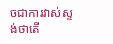ចជាការវាស់ស្ទង់ថាតើ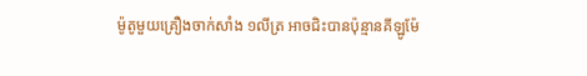ម៉ូតូមួយគ្រឿងចាក់សាំង ១លីត្រ អាចជិះបានប៉ុន្មានគីឡូម៉ែ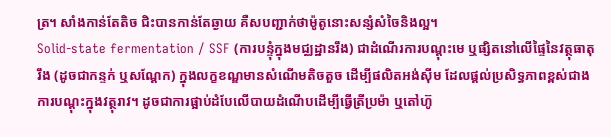ត្រ។ សាំងកាន់តែតិច ជិះបានកាន់តែឆ្ងាយ គឺសបញ្ជាក់ថាម៉ូតូនោះសន្សំសំចៃនិងល្អ។
Solid-state fermentation / SSF (ការបន្ទុំក្នុងមជ្ឈដ្ឋានរឹង) ជាដំណើរការបណ្តុះមេ ឬផ្សិតនៅលើផ្ទៃនៃវត្ថុធាតុរឹង (ដូចជាកន្ទក់ ឬសណ្តែក) ក្នុងលក្ខខណ្ឌមានសំណើមតិចតួច ដើម្បីផលិតអង់ស៊ីម ដែលផ្តល់ប្រសិទ្ធភាពខ្ពស់ជាងការបណ្តុះក្នុងវត្ថុរាវ។ ដូចជាការផ្អាប់ដំបែលើបាយដំណើបដើម្បីធ្វើត្រីប្រម៉ា ឬតៅហ៊ូ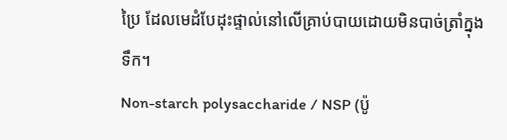ប្រៃ ដែលមេដំបែដុះផ្ទាល់នៅលើគ្រាប់បាយដោយមិនបាច់ត្រាំក្នុងទឹក។
Non-starch polysaccharide / NSP (ប៉ូ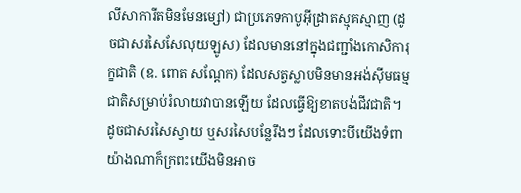លីសាការីតមិនមែនម្សៅ) ជាប្រភេទកាបូអ៊ីដ្រាតស្មុគស្មាញ (ដូចជាសរសៃសែលុយឡូស) ដែលមាននៅក្នុងជញ្ជាំងកោសិការុក្ខជាតិ (ឧ. ពោត សណ្តែក) ដែលសត្វស្លាបមិនមានអង់ស៊ីមធម្មជាតិសម្រាប់រំលាយវាបានឡើយ ដែលធ្វើឱ្យខាតបង់ជីវជាតិ។ ដូចជាសរសៃស្វាយ ឬសរសៃបន្លែរឹងៗ ដែលទោះបីយើងទំពាយ៉ាងណាក៏ក្រពះយើងមិនអាច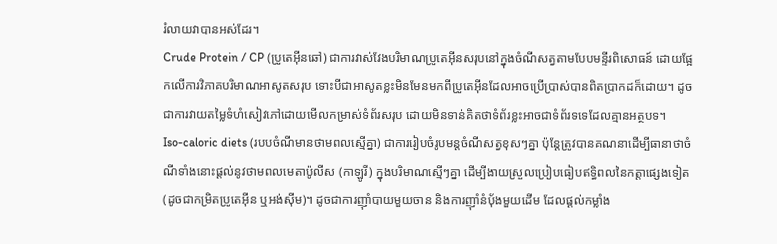រំលាយវាបានអស់ដែរ។
Crude Protein / CP (ប្រូតេអ៊ីនឆៅ) ជាការវាស់វែងបរិមាណប្រូតេអ៊ីនសរុបនៅក្នុងចំណីសត្វតាមបែបមន្ទីរពិសោធន៍ ដោយផ្អែកលើការវិភាគបរិមាណអាសូតសរុប ទោះបីជាអាសូតខ្លះមិនមែនមកពីប្រូតេអ៊ីនដែលអាចប្រើប្រាស់បានពិតប្រាកដក៏ដោយ។ ដូចជាការវាយតម្លៃទំហំសៀវភៅដោយមើលកម្រាស់ទំព័រសរុប ដោយមិនទាន់គិតថាទំព័រខ្លះអាចជាទំព័រទទេដែលគ្មានអត្ថបទ។
Iso-caloric diets (របបចំណីមានថាមពលស្មើគ្នា) ជាការរៀបចំរូបមន្តចំណីសត្វខុសៗគ្នា ប៉ុន្តែត្រូវបានគណនាដើម្បីធានាថាចំណីទាំងនោះផ្តល់នូវថាមពលមេតាប៉ូលីស (កាឡូរី) ក្នុងបរិមាណស្មើៗគ្នា ដើម្បីងាយស្រួលប្រៀបធៀបឥទ្ធិពលនៃកត្តាផ្សេងទៀត (ដូចជាកម្រិតប្រូតេអ៊ីន ឬអង់ស៊ីម)។ ដូចជាការញ៉ាំបាយមួយចាន និងការញ៉ាំនំប៉័ងមួយដើម ដែលផ្តល់កម្លាំង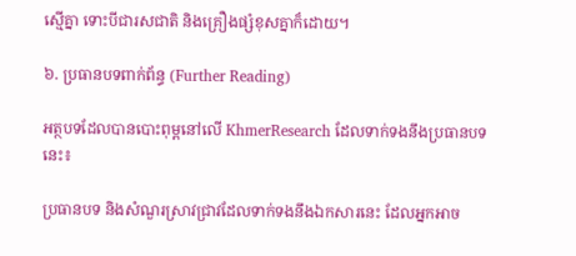ស្មើគ្នា ទោះបីជារសជាតិ និងគ្រឿងផ្សំខុសគ្នាក៏ដោយ។

៦. ប្រធានបទពាក់ព័ន្ធ (Further Reading)

អត្ថបទដែលបានបោះពុម្ពនៅលើ KhmerResearch ដែលទាក់ទងនឹងប្រធានបទនេះ៖

ប្រធានបទ និងសំណួរស្រាវជ្រាវដែលទាក់ទងនឹងឯកសារនេះ ដែលអ្នកអាច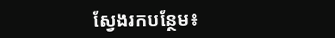ស្វែងរកបន្ថែម៖